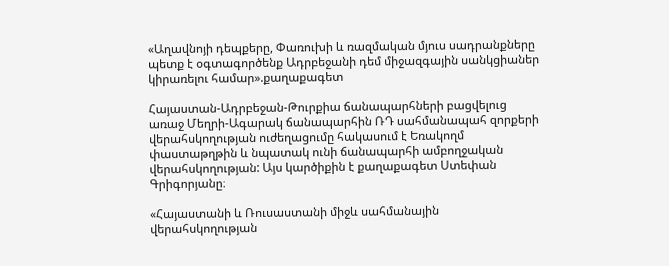«Աղավնոյի դեպքերը, Փառուխի և ռազմական մյուս սադրանքները պետք է օգտագործենք Ադրբեջանի դեմ միջազգային սանկցիաներ կիրառելու համար».քաղաքագետ

Հայաստան-Ադրբեջան-Թուրքիա ճանապարհների բացվելուց առաջ Մեղրի-Ագարակ ճանապարհին ՌԴ սահմանապահ զորքերի վերահսկողության ուժեղացումը հակասում է Եռակողմ փաստաթղթին և նպատակ ունի ճանապարհի ամբողջական վերահսկողության: Այս կարծիքին է քաղաքագետ Ստեփան Գրիգորյանը։

«Հայաստանի և Ռուսաստանի միջև սահմանային վերահսկողության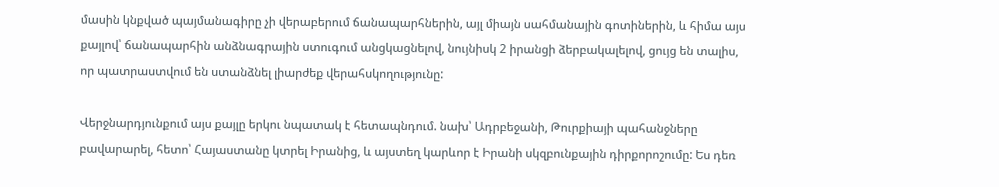մասին կնքված պայմանագիրը չի վերաբերում ճանապարհներին, այլ միայն սահմանային գոտիներին, և հիմա այս քայլով՝ ճանապարհին անձնագրային ստուգում անցկացնելով, նույնիսկ 2 իրանցի ձերբակալելով, ցույց են տալիս, որ պատրաստվում են ստանձնել լիարժեք վերահսկողությունը:

Վերջնարդյունքում այս քայլը երկու նպատակ է հետապնդում. նախ՝ Ադրբեջանի, Թուրքիայի պահանջները բավարարել, հետո՝ Հայաստանը կտրել Իրանից, և այստեղ կարևոր է Իրանի սկզբունքային դիրքորոշումը: Ես դեռ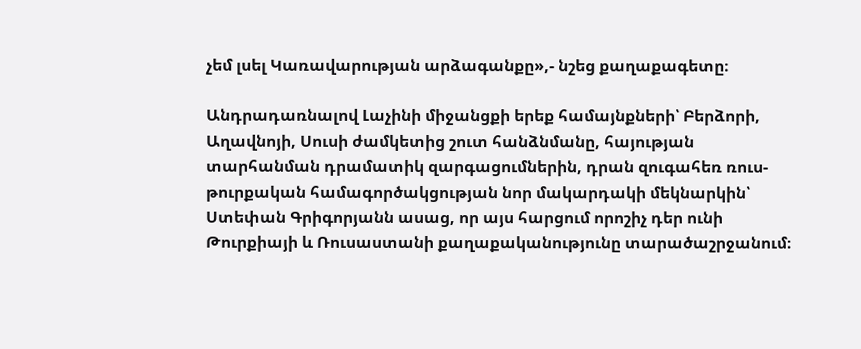չեմ լսել Կառավարության արձագանքը»,- նշեց քաղաքագետը։

Անդրադառնալով Լաչինի միջանցքի երեք համայնքների՝ Բերձորի, Աղավնոյի, Սուսի ժամկետից շուտ հանձնմանը, հայության տարհանման դրամատիկ զարգացումներին, դրան զուգահեռ ռուս-թուրքական համագործակցության նոր մակարդակի մեկնարկին՝ Ստեփան Գրիգորյանն ասաց, որ այս հարցում որոշիչ դեր ունի Թուրքիայի և Ռուսաստանի քաղաքականությունը տարածաշրջանում։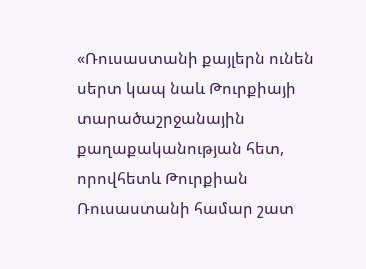«Ռուսաստանի քայլերն ունեն սերտ կապ նաև Թուրքիայի տարածաշրջանային քաղաքականության հետ, որովհետև Թուրքիան Ռուսաստանի համար շատ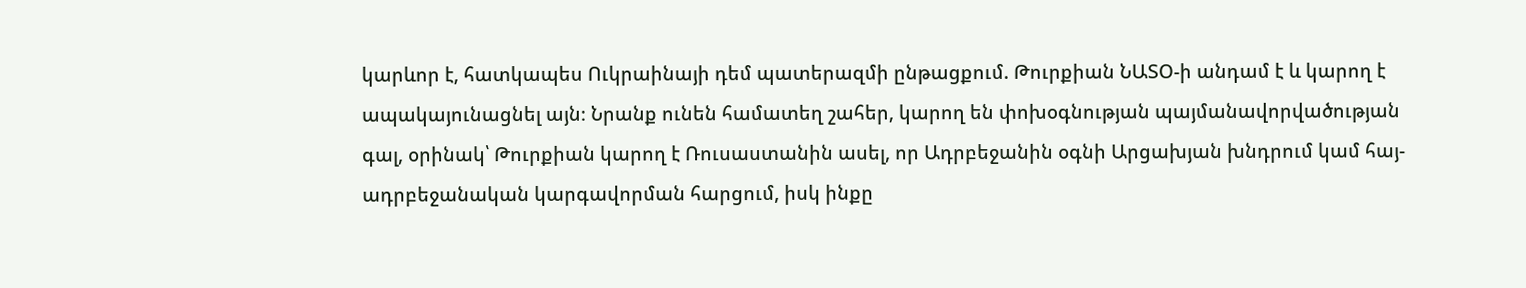կարևոր է, հատկապես Ուկրաինայի դեմ պատերազմի ընթացքում. Թուրքիան ՆԱՏՕ-ի անդամ է և կարող է ապակայունացնել այն։ Նրանք ունեն համատեղ շահեր, կարող են փոխօգնության պայմանավորվածության գալ, օրինակ՝ Թուրքիան կարող է Ռուսաստանին ասել, որ Ադրբեջանին օգնի Արցախյան խնդրում կամ հայ-ադրբեջանական կարգավորման հարցում, իսկ ինքը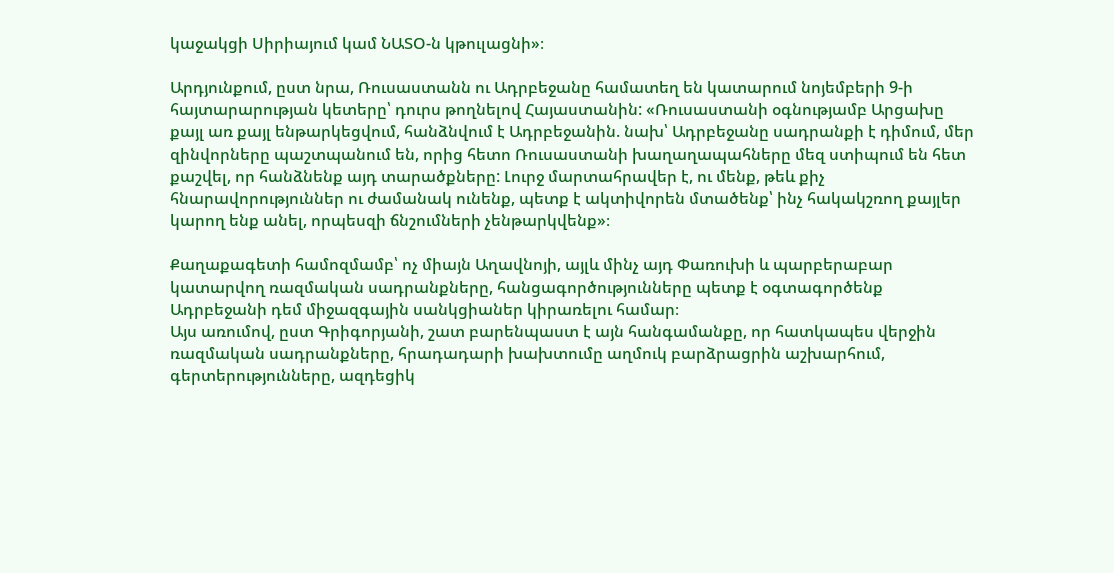կաջակցի Սիրիայում կամ ՆԱՏՕ-ն կթուլացնի»։

Արդյունքում, ըստ նրա, Ռուսաստանն ու Ադրբեջանը համատեղ են կատարում նոյեմբերի 9-ի հայտարարության կետերը՝ դուրս թողնելով Հայաստանին: «Ռուսաստանի օգնությամբ Արցախը քայլ առ քայլ ենթարկեցվում, հանձնվում է Ադրբեջանին. նախ՝ Ադրբեջանը սադրանքի է դիմում, մեր զինվորները պաշտպանում են, որից հետո Ռուսաստանի խաղաղապահները մեզ ստիպում են հետ քաշվել, որ հանձնենք այդ տարածքները: Լուրջ մարտահրավեր է, ու մենք, թեև քիչ հնարավորություններ ու ժամանակ ունենք, պետք է ակտիվորեն մտածենք՝ ինչ հակակշռող քայլեր կարող ենք անել, որպեսզի ճնշումների չենթարկվենք»։

Քաղաքագետի համոզմամբ՝ ոչ միայն Աղավնոյի, այլև մինչ այդ Փառուխի և պարբերաբար կատարվող ռազմական սադրանքները, հանցագործությունները պետք է օգտագործենք Ադրբեջանի դեմ միջազգային սանկցիաներ կիրառելու համար։
Այս առումով, ըստ Գրիգորյանի, շատ բարենպաստ է այն հանգամանքը, որ հատկապես վերջին ռազմական սադրանքները, հրադադարի խախտումը աղմուկ բարձրացրին աշխարհում, գերտերությունները, ազդեցիկ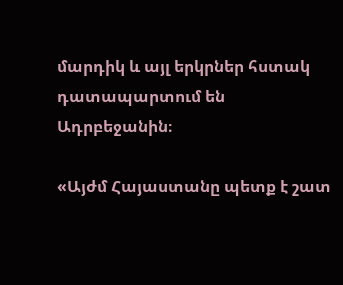մարդիկ և այլ երկրներ հստակ դատապարտում են Ադրբեջանին։

«Այժմ Հայաստանը պետք է շատ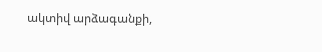ակտիվ արձագանքի,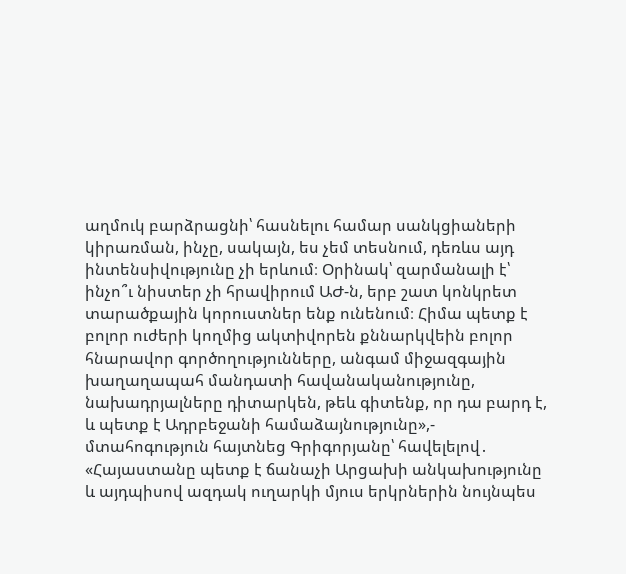աղմուկ բարձրացնի՝ հասնելու համար սանկցիաների կիրառման, ինչը, սակայն, ես չեմ տեսնում, դեռևս այդ ինտենսիվությունը չի երևում։ Օրինակ՝ զարմանալի է՝ ինչո՞ւ նիստեր չի հրավիրում ԱԺ-ն, երբ շատ կոնկրետ տարածքային կորուստներ ենք ունենում։ Հիմա պետք է բոլոր ուժերի կողմից ակտիվորեն քննարկվեին բոլոր հնարավոր գործողությունները, անգամ միջազգային խաղաղապահ մանդատի հավանականությունը, նախադրյալները դիտարկեն, թեև գիտենք, որ դա բարդ է, և պետք է Ադրբեջանի համաձայնությունը»,- մտահոգություն հայտնեց Գրիգորյանը՝ հավելելով․ «Հայաստանը պետք է ճանաչի Արցախի անկախությունը և այդպիսով ազդակ ուղարկի մյուս երկրներին նույնպես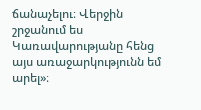ճանաչելու։ Վերջին շրջանում ես Կառավարությանը հենց այս առաջարկությունն եմ արել»։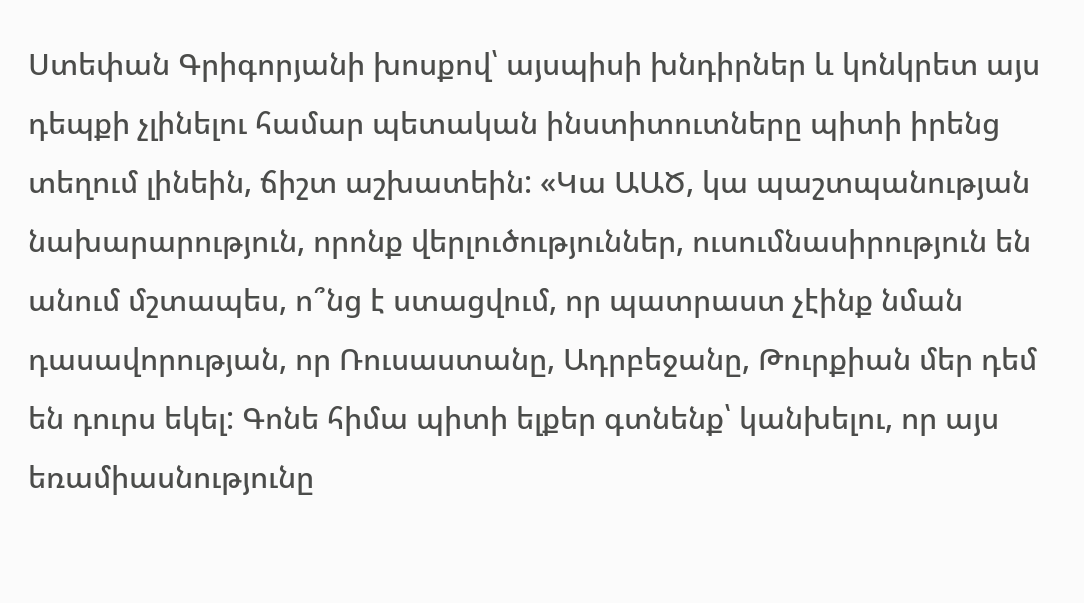Ստեփան Գրիգորյանի խոսքով՝ այսպիսի խնդիրներ և կոնկրետ այս դեպքի չլինելու համար պետական ինստիտուտները պիտի իրենց տեղում լինեին, ճիշտ աշխատեին: «Կա ԱԱԾ, կա պաշտպանության նախարարություն, որոնք վերլուծություններ, ուսումնասիրություն են անում մշտապես, ո՞նց է ստացվում, որ պատրաստ չէինք նման դասավորության, որ Ռուսաստանը, Ադրբեջանը, Թուրքիան մեր դեմ են դուրս եկել: Գոնե հիմա պիտի ելքեր գտնենք՝ կանխելու, որ այս եռամիասնությունը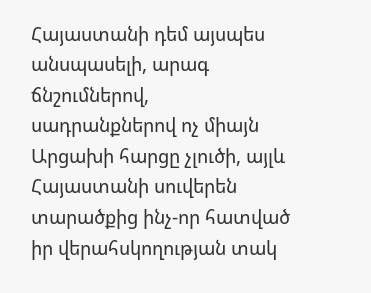Հայաստանի դեմ այսպես անսպասելի, արագ ճնշումներով, սադրանքներով ոչ միայն Արցախի հարցը չլուծի, այլև Հայաստանի սուվերեն տարածքից ինչ-որ հատված իր վերահսկողության տակ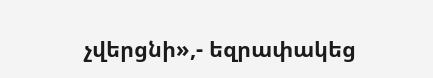չվերցնի»,- եզրափակեց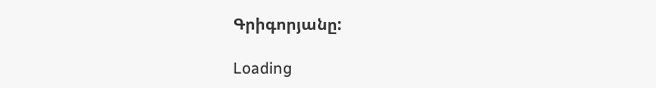Գրիգորյանը:

Loading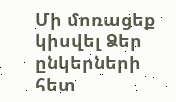Մի մոռացեք կիսվել Ձեր ընկերների հետ